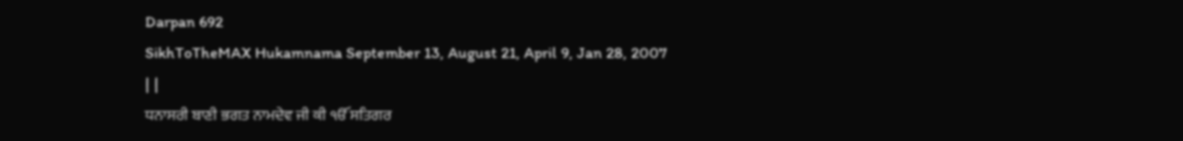Darpan 692
SikhToTheMAX Hukamnama September 13, August 21, April 9, Jan 28, 2007
| |
ਧਨਾਸਰੀ ਬਾਣੀ ਭਗਤ ਨਾਮਦੇਵ ਜੀ ਕੀ ੴ ਸਤਿਗਰ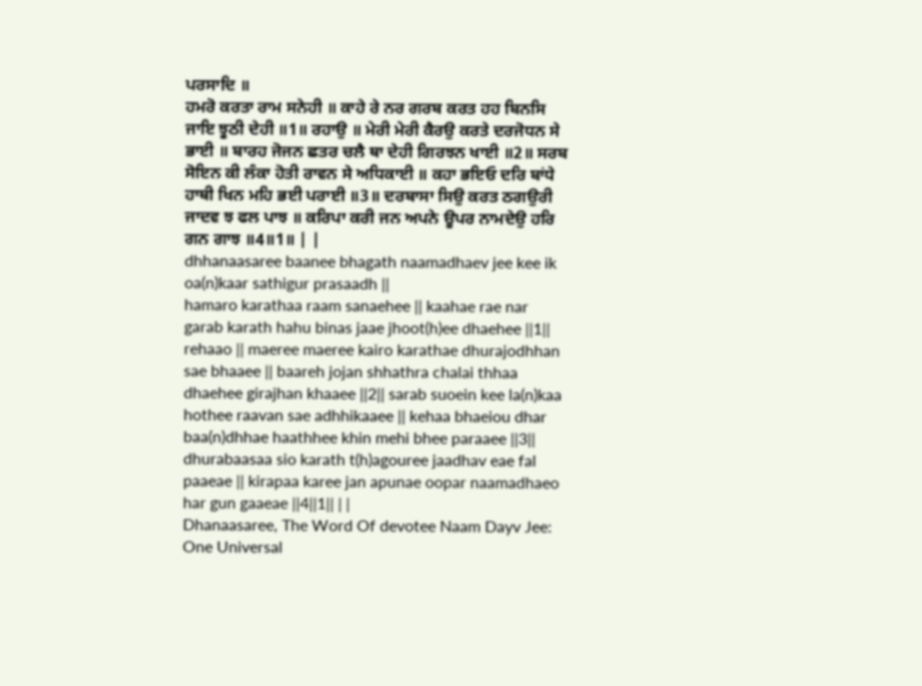ਪਰਸਾਦਿ ॥
ਹਮਰੋ ਕਰਤਾ ਰਾਮ ਸਨੇਹੀ ॥ ਕਾਹੇ ਰੇ ਨਰ ਗਰਬ ਕਰਤ ਹਹ ਬਿਨਸਿ ਜਾਇ ਝੂਠੀ ਦੇਹੀ ॥1॥ ਰਹਾਉ ॥ ਮੇਰੀ ਮੇਰੀ ਕੈਰਉ ਕਰਤੇ ਦਰਜੋਧਨ ਸੇ ਭਾਈ ॥ ਬਾਰਹ ਜੋਜਨ ਛਤਰ ਚਲੈ ਥਾ ਦੇਹੀ ਗਿਰਝਨ ਖਾਈ ॥2॥ ਸਰਬ ਸੋਇਨ ਕੀ ਲੰਕਾ ਹੋਤੀ ਰਾਵਨ ਸੇ ਅਧਿਕਾਈ ॥ ਕਹਾ ਭਇਓ ਦਰਿ ਬਾਂਧੇ ਹਾਥੀ ਖਿਨ ਮਹਿ ਭਈ ਪਰਾਈ ॥3॥ ਦਰਬਾਸਾ ਸਿਉ ਕਰਤ ਠਗਉਰੀ ਜਾਦਵ ਝ ਫਲ ਪਾਝ ॥ ਕਰਿਪਾ ਕਰੀ ਜਨ ਅਪਨੇ ਊਪਰ ਨਾਮਦੇਉ ਹਰਿ ਗਨ ਗਾਝ ॥4॥1॥ | |
dhhanaasaree baanee bhagath naamadhaev jee kee ik oa(n)kaar sathigur prasaadh ||
hamaro karathaa raam sanaehee || kaahae rae nar garab karath hahu binas jaae jhoot(h)ee dhaehee ||1|| rehaao || maeree maeree kairo karathae dhurajodhhan sae bhaaee || baareh jojan shhathra chalai thhaa dhaehee girajhan khaaee ||2|| sarab suoein kee la(n)kaa hothee raavan sae adhhikaaee || kehaa bhaeiou dhar baa(n)dhhae haathhee khin mehi bhee paraaee ||3|| dhurabaasaa sio karath t(h)agouree jaadhav eae fal paaeae || kirapaa karee jan apunae oopar naamadhaeo har gun gaaeae ||4||1|| | |
Dhanaasaree, The Word Of devotee Naam Dayv Jee: One Universal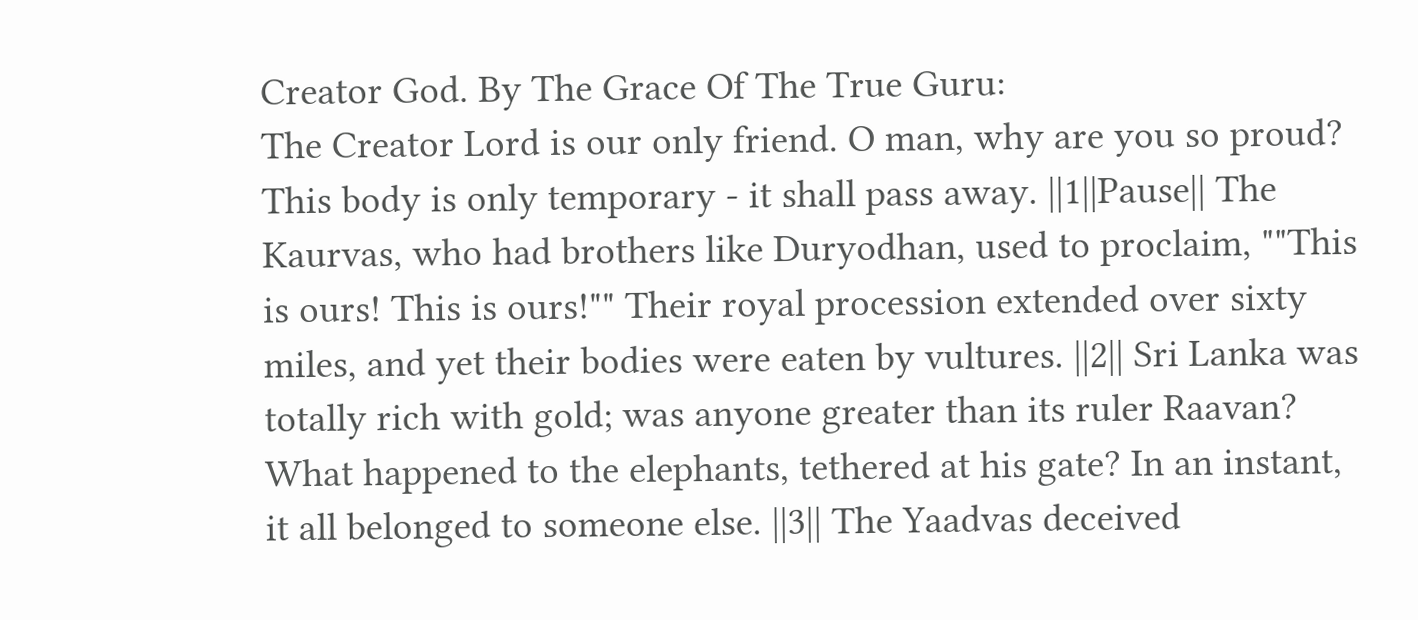Creator God. By The Grace Of The True Guru:
The Creator Lord is our only friend. O man, why are you so proud? This body is only temporary - it shall pass away. ||1||Pause|| The Kaurvas, who had brothers like Duryodhan, used to proclaim, ""This is ours! This is ours!"" Their royal procession extended over sixty miles, and yet their bodies were eaten by vultures. ||2|| Sri Lanka was totally rich with gold; was anyone greater than its ruler Raavan? What happened to the elephants, tethered at his gate? In an instant, it all belonged to someone else. ||3|| The Yaadvas deceived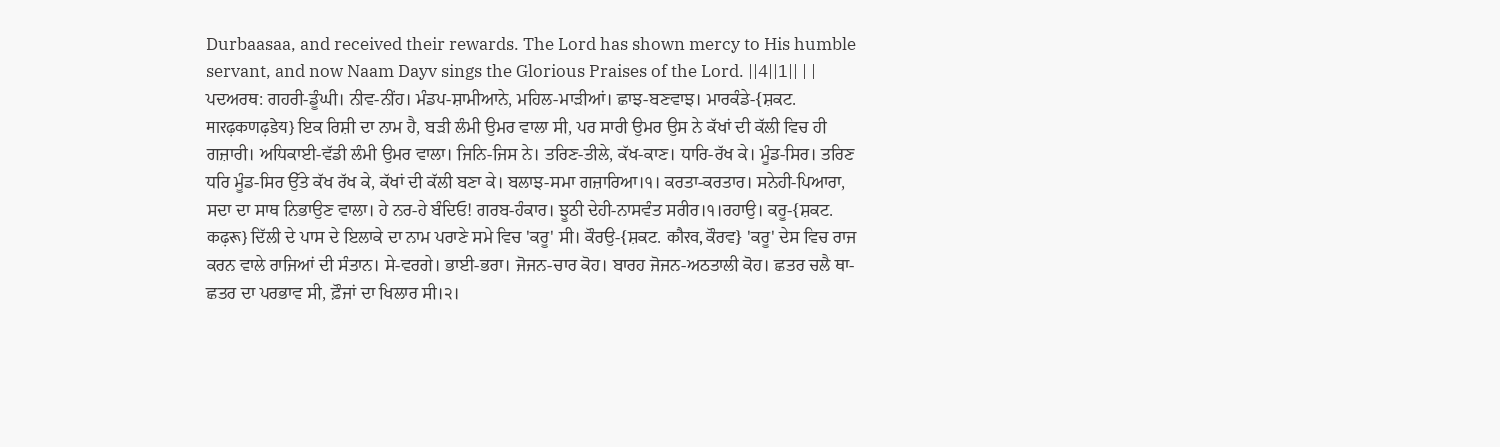Durbaasaa, and received their rewards. The Lord has shown mercy to His humble servant, and now Naam Dayv sings the Glorious Praises of the Lord. ||4||1|| | |
ਪਦਅਰਥ: ਗਹਰੀ-ਡੂੰਘੀ। ਨੀਵ-ਨੀਂਹ। ਮੰਡਪ-ਸ਼ਾਮੀਆਨੇ, ਮਹਿਲ-ਮਾੜੀਆਂ। ਛਾਝ-ਬਣਵਾਝ। ਮਾਰਕੰਡੇ-{ਸ਼ਕਟ. मारढ़कणढ़डेय} ਇਕ ਰਿਸ਼ੀ ਦਾ ਨਾਮ ਹੈ, ਬੜੀ ਲੰਮੀ ਉਮਰ ਵਾਲਾ ਸੀ, ਪਰ ਸਾਰੀ ਉਮਰ ਉਸ ਨੇ ਕੱਖਾਂ ਦੀ ਕੱਲੀ ਵਿਚ ਹੀ ਗਜ਼ਾਰੀ। ਅਧਿਕਾਈ-ਵੱਡੀ ਲੰਮੀ ਉਮਰ ਵਾਲਾ। ਜਿਨਿ-ਜਿਸ ਨੇ। ਤਰਿਣ-ਤੀਲੇ, ਕੱਖ-ਕਾਣ। ਧਾਰਿ-ਰੱਖ ਕੇ। ਮੂੰਡ-ਸਿਰ। ਤਰਿਣ ਧਰਿ ਮੂੰਡ-ਸਿਰ ਉੱਤੇ ਕੱਖ ਰੱਖ ਕੇ, ਕੱਖਾਂ ਦੀ ਕੱਲੀ ਬਣਾ ਕੇ। ਬਲਾਝ-ਸਮਾ ਗਜ਼ਾਰਿਆ।੧। ਕਰਤਾ-ਕਰਤਾਰ। ਸਨੇਹੀ-ਪਿਆਰਾ, ਸਦਾ ਦਾ ਸਾਥ ਨਿਭਾਉਣ ਵਾਲਾ। ਹੇ ਨਰ-ਹੇ ਬੰਦਿਓ! ਗਰਬ-ਹੰਕਾਰ। ਝੂਠੀ ਦੇਹੀ-ਨਾਸਵੰਤ ਸਰੀਰ।੧।ਰਹਾਉ। ਕਰੂ-{ਸ਼ਕਟ. कढ़रू} ਦਿੱਲੀ ਦੇ ਪਾਸ ਦੇ ਇਲਾਕੇ ਦਾ ਨਾਮ ਪਰਾਣੇ ਸਮੇ ਵਿਚ 'ਕਰੂ' ਸੀ। ਕੌਰਉ-{ਸ਼ਕਟ. कौरव, ਕੌਰਵ} 'ਕਰੂ' ਦੇਸ ਵਿਚ ਰਾਜ ਕਰਨ ਵਾਲੇ ਰਾਜਿਆਂ ਦੀ ਸੰਤਾਨ। ਸੇ-ਵਰਗੇ। ਭਾਈ-ਭਰਾ। ਜੋਜਨ-ਚਾਰ ਕੋਹ। ਬਾਰਹ ਜੋਜਨ-ਅਠਤਾਲੀ ਕੋਹ। ਛਤਰ ਚਲੈ ਥਾ-ਛਤਰ ਦਾ ਪਰਭਾਵ ਸੀ, ਫ਼ੌਜਾਂ ਦਾ ਖਿਲਾਰ ਸੀ।੨।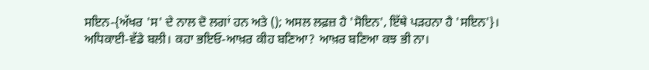ਸਇਨ-{ਅੱਖਰ 'ਸ' ਦੇ ਨਾਲ ਦੋ ਲਗਾਂ ਹਨ ਅਤੇ (); ਅਸਲ ਲਫ਼ਜ਼ ਹੈ 'ਸੋਇਨ', ਇੱਥੇ ਪੜਹਨਾ ਹੈ 'ਸਇਨ'}। ਅਧਿਕਾਈ-ਵੱਡੇ ਬਲੀ। ਕਹਾ ਭਇਓ-ਆਖ਼ਰ ਕੀਹ ਬਣਿਆ? ਆਖ਼ਰ ਬਣਿਆ ਕਝ ਭੀ ਨਾ।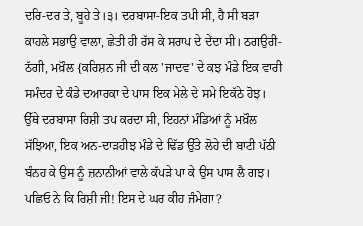ਦਰਿ-ਦਰ ਤੇ, ਬੂਹੇ ਤੇ।੩। ਦਰਬਾਸਾ-ਇਕ ਤਪੀ ਸੀ, ਹੈ ਸੀ ਬੜਾ ਕਾਹਲੇ ਸਭਾਉ ਵਾਲਾ, ਛੇਤੀ ਹੀ ਰੱਸ ਕੇ ਸਰਾਪ ਦੇ ਦੇਂਦਾ ਸੀ। ਠਗਉਰੀ-ਠੱਗੀ, ਮਖ਼ੌਲ {ਕਰਿਸ਼ਨ ਜੀ ਦੀ ਕਲ 'ਜਾਦਵ' ਦੇ ਕਝ ਮੰਡੇ ਇਕ ਵਾਰੀ ਸਮੰਦਰ ਦੇ ਕੰਡੇ ਦਆਰਕਾ ਦੇ ਪਾਸ ਇਕ ਮੇਲੇ ਦੇ ਸਮੇ ਇਕੱਠੇ ਹੋਝ। ਉੱਥੇ ਦਰਬਾਸਾ ਰਿਸ਼ੀ ਤਪ ਕਰਦਾ ਸੀ, ਇਹਨਾਂ ਮੰਡਿਆਂ ਨੂੰ ਮਖ਼ੌਲ ਸੱਝਿਆ, ਇਕ ਅਨ-ਦਾੜਹੀਝ ਮੰਡੇ ਦੇ ਢਿੱਡ ਉੱਤੇ ਲੋਹੇ ਦੀ ਬਾਟੀ ਪੱਠੀ ਬੰਨਹ ਕੇ ਉਸ ਨੂੰ ਜ਼ਨਾਨੀਆਂ ਵਾਲੇ ਕੱਪੜੇ ਪਾ ਕੇ ਉਸ ਪਾਸ ਲੈ ਗਝ। ਪਛਿਓ ਨੇ ਕਿ ਰਿਸ਼ੀ ਜੀ! ਇਸ ਦੇ ਘਰ ਕੀਹ ਜੰਮੇਗਾ?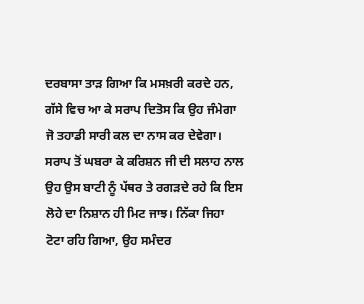ਦਰਬਾਸਾ ਤਾੜ ਗਿਆ ਕਿ ਮਸਖ਼ਰੀ ਕਰਦੇ ਹਨ, ਗੱਸੇ ਵਿਚ ਆ ਕੇ ਸਰਾਪ ਦਿਤੋਸ ਕਿ ਉਹ ਜੰਮੇਗਾ ਜੋ ਤਹਾਡੀ ਸਾਰੀ ਕਲ ਦਾ ਨਾਸ ਕਰ ਦੇਵੇਗਾ। ਸਰਾਪ ਤੋਂ ਘਬਰਾ ਕੇ ਕਰਿਸ਼ਨ ਜੀ ਦੀ ਸਲਾਹ ਨਾਲ ਉਹ ਉਸ ਬਾਟੀ ਨੂੰ ਪੱਥਰ ਤੇ ਰਗੜਦੇ ਰਹੇ ਕਿ ਇਸ ਲੋਹੇ ਦਾ ਨਿਸ਼ਾਨ ਹੀ ਮਿਟ ਜਾਝ। ਨਿੱਕਾ ਜਿਹਾ ਟੋਟਾ ਰਹਿ ਗਿਆ, ਉਹ ਸਮੰਦਰ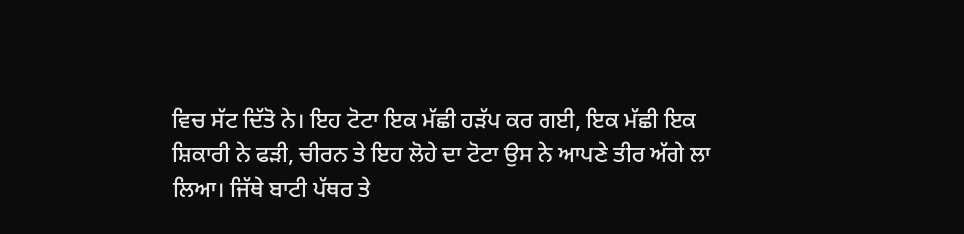ਵਿਚ ਸੱਟ ਦਿੱਤੋ ਨੇ। ਇਹ ਟੋਟਾ ਇਕ ਮੱਛੀ ਹੜੱਪ ਕਰ ਗਈ, ਇਕ ਮੱਛੀ ਇਕ ਸ਼ਿਕਾਰੀ ਨੇ ਫੜੀ, ਚੀਰਨ ਤੇ ਇਹ ਲੋਹੇ ਦਾ ਟੋਟਾ ਉਸ ਨੇ ਆਪਣੇ ਤੀਰ ਅੱਗੇ ਲਾ ਲਿਆ। ਜਿੱਥੇ ਬਾਟੀ ਪੱਥਰ ਤੇ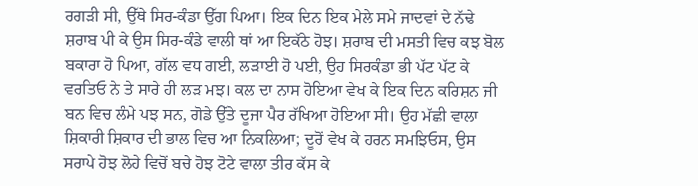ਰਗੜੀ ਸੀ, ਉੱਥੇ ਸਿਰ-ਕੰਡਾ ਉੱਗ ਪਿਆ। ਇਕ ਦਿਨ ਇਕ ਮੇਲੇ ਸਮੇ ਜਾਦਵਾਂ ਦੇ ਨੱਢੇ ਸ਼ਰਾਬ ਪੀ ਕੇ ਉਸ ਸਿਰ-ਕੰਡੇ ਵਾਲੀ ਥਾਂ ਆ ਇਕੱਠੇ ਹੋਝ। ਸ਼ਰਾਬ ਦੀ ਮਸਤੀ ਵਿਚ ਕਝ ਬੋਲ ਬਕਾਰਾ ਹੋ ਪਿਆ, ਗੱਲ ਵਧ ਗਈ, ਲੜਾਈ ਹੋ ਪਈ, ਉਹ ਸਿਰਕੰਡਾ ਭੀ ਪੱਟ ਪੱਟ ਕੇ ਵਰਤਿਓ ਨੇ ਤੇ ਸਾਰੇ ਹੀ ਲੜ ਮਝ। ਕਲ ਦਾ ਨਾਸ ਹੋਇਆ ਵੇਖ ਕੇ ਇਕ ਦਿਨ ਕਰਿਸ਼ਨ ਜੀ ਬਨ ਵਿਚ ਲੰਮੇ ਪਝ ਸਨ, ਗੋਡੇ ਉੱਤੇ ਦੂਜਾ ਪੈਰ ਰੱਖਿਆ ਹੋਇਆ ਸੀ। ਉਹ ਮੱਛੀ ਵਾਲਾ ਸ਼ਿਕਾਰੀ ਸ਼ਿਕਾਰ ਦੀ ਭਾਲ ਵਿਚ ਆ ਨਿਕਲਿਆ; ਦੂਰੋਂ ਵੇਖ ਕੇ ਹਰਨ ਸਮਝਿਓਸ, ਉਸ ਸਰਾਪੇ ਹੋਝ ਲੋਹੇ ਵਿਚੋਂ ਬਚੇ ਹੋਝ ਟੋਟੇ ਵਾਲਾ ਤੀਰ ਕੱਸ ਕੇ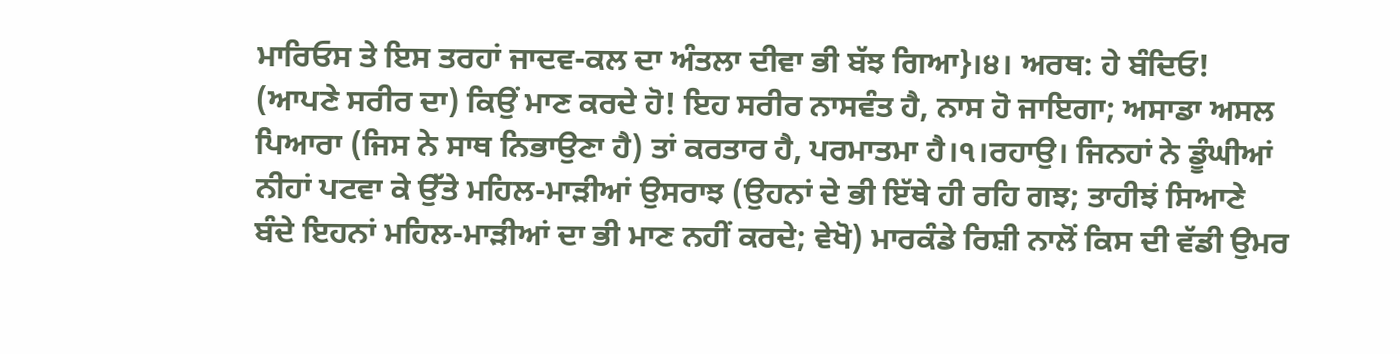ਮਾਰਿਓਸ ਤੇ ਇਸ ਤਰਹਾਂ ਜਾਦਵ-ਕਲ ਦਾ ਅੰਤਲਾ ਦੀਵਾ ਭੀ ਬੱਝ ਗਿਆ}।੪। ਅਰਥ: ਹੇ ਬੰਦਿਓ! (ਆਪਣੇ ਸਰੀਰ ਦਾ) ਕਿਉਂ ਮਾਣ ਕਰਦੇ ਹੋ! ਇਹ ਸਰੀਰ ਨਾਸਵੰਤ ਹੈ, ਨਾਸ ਹੋ ਜਾਇਗਾ; ਅਸਾਡਾ ਅਸਲ ਪਿਆਰਾ (ਜਿਸ ਨੇ ਸਾਥ ਨਿਭਾਉਣਾ ਹੈ) ਤਾਂ ਕਰਤਾਰ ਹੈ, ਪਰਮਾਤਮਾ ਹੈ।੧।ਰਹਾਉ। ਜਿਨਹਾਂ ਨੇ ਡੂੰਘੀਆਂ ਨੀਹਾਂ ਪਟਵਾ ਕੇ ਉੱਤੇ ਮਹਿਲ-ਮਾੜੀਆਂ ਉਸਰਾਝ (ਉਹਨਾਂ ਦੇ ਭੀ ਇੱਥੇ ਹੀ ਰਹਿ ਗਝ; ਤਾਹੀਝਂ ਸਿਆਣੇ ਬੰਦੇ ਇਹਨਾਂ ਮਹਿਲ-ਮਾੜੀਆਂ ਦਾ ਭੀ ਮਾਣ ਨਹੀਂ ਕਰਦੇ; ਵੇਖੋ) ਮਾਰਕੰਡੇ ਰਿਸ਼ੀ ਨਾਲੋਂ ਕਿਸ ਦੀ ਵੱਡੀ ਉਮਰ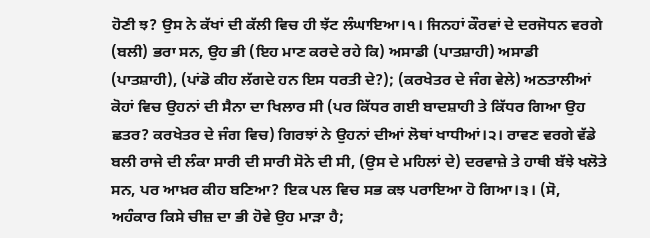ਹੋਣੀ ਝ? ਉਸ ਨੇ ਕੱਖਾਂ ਦੀ ਕੱਲੀ ਵਿਚ ਹੀ ਝੱਟ ਲੰਘਾਇਆ।੧। ਜਿਨਹਾਂ ਕੌਰਵਾਂ ਦੇ ਦਰਜੋਧਨ ਵਰਗੇ (ਬਲੀ) ਭਰਾ ਸਨ, ਉਹ ਭੀ (ਇਹ ਮਾਣ ਕਰਦੇ ਰਹੇ ਕਿ) ਅਸਾਡੀ (ਪਾਤਸ਼ਾਹੀ) ਅਸਾਡੀ (ਪਾਤਸ਼ਾਹੀ), (ਪਾਂਡੋ ਕੀਹ ਲੱਗਦੇ ਹਨ ਇਸ ਧਰਤੀ ਦੇ?); (ਕਰਖੇਤਰ ਦੇ ਜੰਗ ਵੇਲੇ) ਅਠਤਾਲੀਆਂ ਕੋਹਾਂ ਵਿਚ ਉਹਨਾਂ ਦੀ ਸੈਨਾ ਦਾ ਖਿਲਾਰ ਸੀ (ਪਰ ਕਿੱਧਰ ਗਈ ਬਾਦਸ਼ਾਹੀ ਤੇ ਕਿੱਧਰ ਗਿਆ ਉਹ ਛਤਰ? ਕਰਖੇਤਰ ਦੇ ਜੰਗ ਵਿਚ) ਗਿਰਝਾਂ ਨੇ ਉਹਨਾਂ ਦੀਆਂ ਲੋਥਾਂ ਖਾਧੀਆਂ।੨। ਰਾਵਣ ਵਰਗੇ ਵੱਡੇ ਬਲੀ ਰਾਜੇ ਦੀ ਲੰਕਾ ਸਾਰੀ ਦੀ ਸਾਰੀ ਸੋਨੇ ਦੀ ਸੀ, (ਉਸ ਦੇ ਮਹਿਲਾਂ ਦੇ) ਦਰਵਾਜ਼ੇ ਤੇ ਹਾਥੀ ਬੱਝੇ ਖਲੋਤੇ ਸਨ, ਪਰ ਆਖ਼ਰ ਕੀਹ ਬਣਿਆ? ਇਕ ਪਲ ਵਿਚ ਸਭ ਕਝ ਪਰਾਇਆ ਹੋ ਗਿਆ।੩। (ਸੋ, ਅਹੰਕਾਰ ਕਿਸੇ ਚੀਜ਼ ਦਾ ਭੀ ਹੋਵੇ ਉਹ ਮਾੜਾ ਹੈ;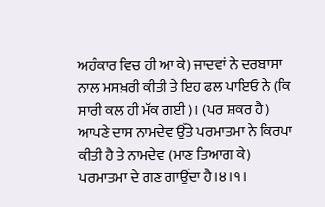ਅਹੰਕਾਰ ਵਿਚ ਹੀ ਆ ਕੇ) ਜਾਦਵਾਂ ਨੇ ਦਰਬਾਸਾ ਨਾਲ ਮਸਖ਼ਰੀ ਕੀਤੀ ਤੇ ਇਹ ਫਲ ਪਾਇਓ ਨੇ (ਕਿ ਸਾਰੀ ਕਲ ਹੀ ਮੱਕ ਗਈ)। (ਪਰ ਸ਼ਕਰ ਹੈ) ਆਪਣੇ ਦਾਸ ਨਾਮਦੇਵ ਉੱਤੇ ਪਰਮਾਤਮਾ ਨੇ ਕਿਰਪਾ ਕੀਤੀ ਹੈ ਤੇ ਨਾਮਦੇਵ (ਮਾਣ ਤਿਆਗ ਕੇ) ਪਰਮਾਤਮਾ ਦੇ ਗਣ ਗਾਉਂਦਾ ਹੈ।੪।੧।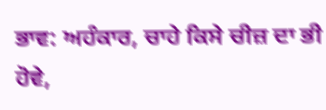ਭਾਵ: ਅਹੰਕਾਰ, ਚਾਹੇ ਕਿਸੇ ਚੀਜ਼ ਦਾ ਭੀ ਹੋਵੇ,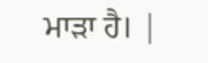ਮਾੜਾ ਹੈ। |